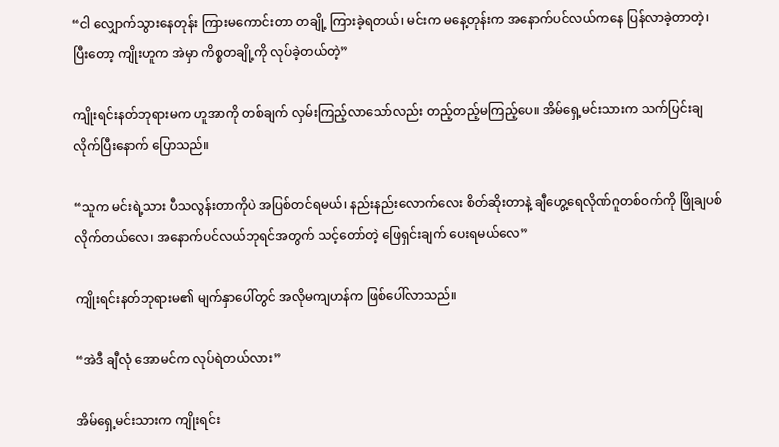“ငါ လျှောက်သွားနေတုန်း ကြားမကောင်းတာ တချို့ ကြားခဲ့ရတယ်၊ မင်းက မနေ့တုန်းက အနောက်ပင်လယ်ကနေ ပြန်လာခဲ့တာတဲ့၊ ပြီးတော့ ကျိုးဟူက အဲမှာ ကိစ္စတချို့ကို လုပ်ခဲ့တယ်တဲ့”

ကျိုးရင်းနတ်ဘုရားမက ဟူအာကို တစ်ချက် လှမ်းကြည့်လာသော်လည်း တည့်တည့်မကြည့်ပေ။ အိမ်ရှေ့မင်းသားက သက်ပြင်းချလိုက်ပြီးနောက် ပြောသည်။

“သူက မင်းရဲ့သား ပီသလွန်းတာကိုပဲ အပြစ်တင်ရမယ်၊ နည်းနည်းလောက်လေး စိတ်ဆိုးတာနဲ့ ချီဟွေ့ရေလိုဏ်ဂူတစ်ဝက်ကို ဖြိုချပစ်လိုက်တယ်လေ၊ အနောက်ပင်လယ်ဘုရင်အတွက် သင့်တော်တဲ့ ဖြေရှင်းချက် ပေးရမယ်လေ”

ကျိုးရင်းနတ်ဘုရားမ၏ မျက်နှာပေါ်တွင် အလိုမကျဟန်က ဖြစ်ပေါ်လာသည်။

“အဲဒီ ချီလုံ အောမင်က လုပ်ရဲတယ်လား”

အိမ်ရှေ့မင်းသားက ကျိုးရင်း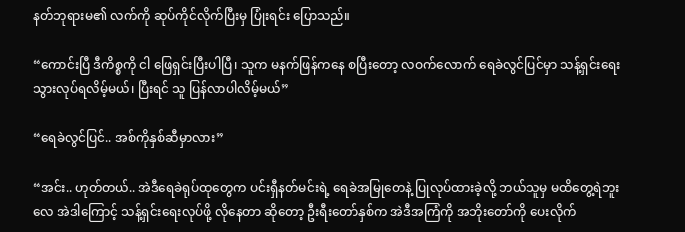နတ်ဘုရားမ၏ လက်ကို ဆုပ်ကိုင်လိုက်ပြီးမှ ပြုံးရင်း ပြောသည်။

“ကောင်းပြီ ဒီကိစ္စကို ငါ ဖြေရှင်းပြီးပါပြီ၊ သူက မနက်ဖြန်ကနေ စပြီးတော့ လဝက်လောက် ရေခဲလွင်ပြင်မှာ သန့်ရှင်းရေး သွားလုပ်ရလိမ့်မယ်၊ ပြီးရင် သူ ပြန်လာပါလိမ့်မယ်”

“ရေခဲလွင်ပြင်.. အစ်ကိုနှစ်ဆီမှာလား”

“အင်း.. ဟုတ်တယ်.. အဲဒီရေခဲရုပ်ထုတွေက ပင်းရှီနတ်မင်းရဲ့ ရေခဲအမြုတေနဲ့ ပြုလုပ်ထားခဲ့လို့ ဘယ်သူမှ မထိတွေ့ရဲဘူးလေ အဲဒါကြောင့် သန့်ရှင်းရေးလုပ်ဖို့ လိုနေတာ ဆိုတော့ ဦးရီးတော်နှစ်က အဲဒီအကြံကို အဘိုးတော်ကို ပေးလိုက်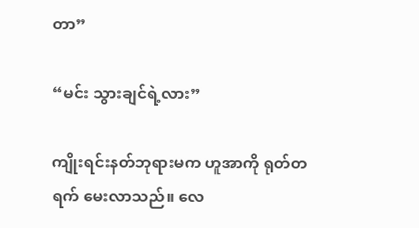တာ”

“မင်း သွားချင်ရဲ့လား”

ကျိုးရင်းနတ်ဘုရားမက ဟူအာကို ရုတ်တရက် မေးလာသည်။ လေ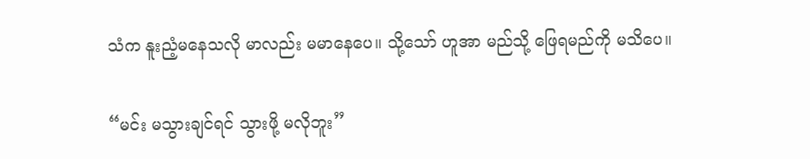သံက နူးညံ့မနေသလို မာလည်း မမာနေပေ။ သို့သော် ဟူအာ မည်သို့ ဖြေရမည်ကို မသိပေ။

“မင်း မသွားချင်ရင် သွားဖို့ မလိုဘူး”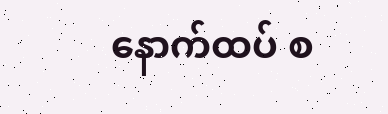နောက်ထပ် စ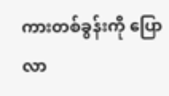ကားတစ်ခွန်းကို ပြောလာ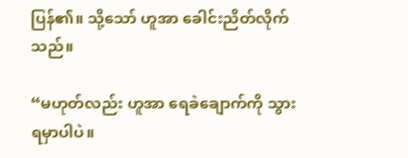ပြန်၏။ သို့သော် ဟူအာ ခေါင်းညိတ်လိုက်သည်။

“မဟုတ်လည်း ဟူအာ ရေခဲချောက်ကို သွားရမှာပါပဲ။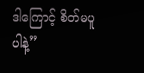ဒါကြောင့် စိတ်မပူပါနဲ့”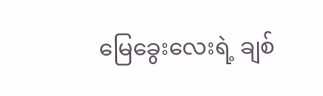မြေခွေးလေးရဲ့ ချစ်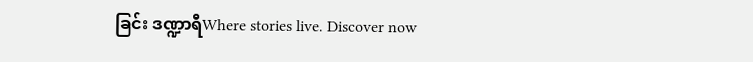ခြင်း ဒဏ္ဍာရီWhere stories live. Discover now